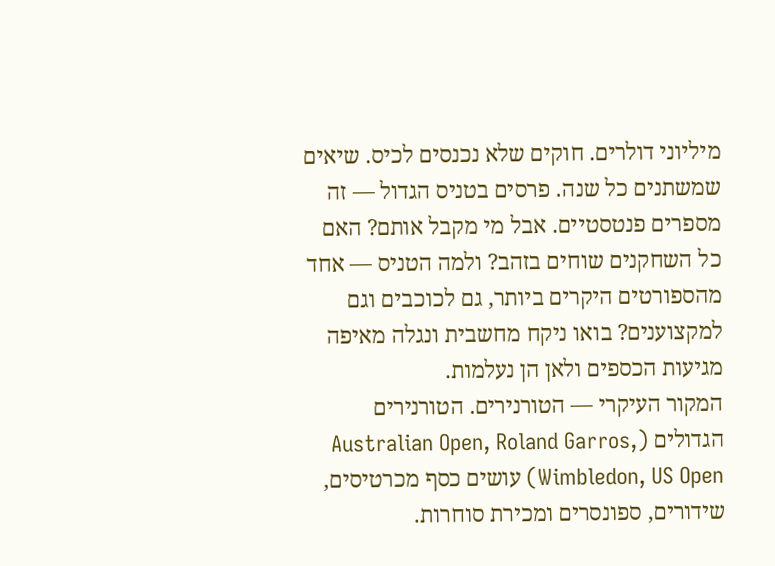מיליוני דולרים. חוקים שלא נכנסים לכיס. שיאים שמשתנים כל שנה. פרסים בטניס הגדול — זה מספרים פנטסטיים. אבל מי מקבל אותם? האם כל השחקנים שוחים בזהב? ולמה הטניס — אחד מהספורטים היקרים ביותר, גם לכוכבים וגם למקצוענים? בואו ניקח מחשבית ונגלה מאיפה מגיעות הכספים ולאן הן נעלמות.
המקור העיקרי — הטורנירים. הטורנירים הגדולים (Australian Open, Roland Garros, Wimbledon, US Open) עושים כסף מכרטיסים, שידורים, ספונסרים ומכירת סוחרות.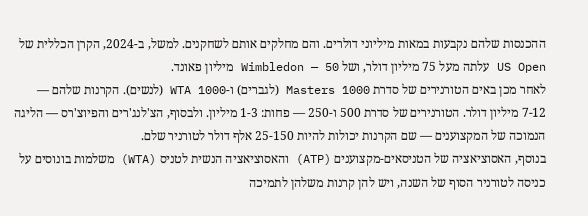ההכנסות שלהם נקבעות במאות מיליוני דולרים. והם מחלקים אותם לשחקנים. למשל, ב-2024, הקרן הכללית של US Open עלתה מעל 75 מיליון דולר, ושל Wimbledon — 50 מיליון פאונד.
לאחר מכן באים הטורנירים של סדרת Masters 1000 (לגברים) ו-WTA 1000 (לנשים). הקרנות שלהם — 7-12 מיליון דולר. הטורנירים של סדרת 500 ו-250 — פחות: 1-3 מיליון. ולבסוף, הצ'לנג'רים והפיוצ'רס — הליגה הנמוכה של המקצוענים — שם הקרנות יכולות להיות 25-150 אלף דולר לטורניר שלם.
בנוסף, האסוציאציה של הטניסאים-מקצוענים (ATP) והאסוציאציה הנשית לטניס (WTA) משלמות בונוסים על כניסה לטורניר הסוף של השנה, ויש להן קרנות משלהן לתמיכה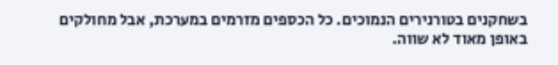בשחקנים בטורנירים הנמוכים. כל הכספים מזרמים במערכת, אבל מחולקים באופן מאוד לא שווה.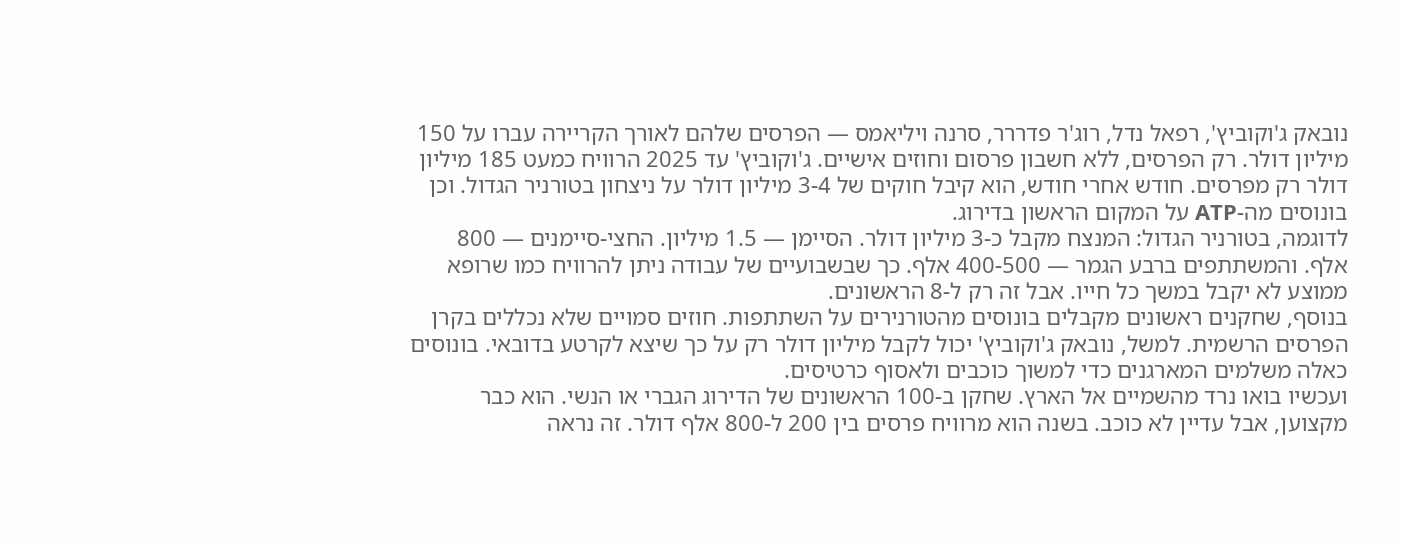נובאק ג'וקוביץ', רפאל נדל, רוג'ר פדררר, סרנה ויליאמס — הפרסים שלהם לאורך הקריירה עברו על 150 מיליון דולר. רק הפרסים, ללא חשבון פרסום וחוזים אישיים. ג'וקוביץ' עד 2025 הרוויח כמעט 185 מיליון דולר רק מפרסים. חודש אחרי חודש, הוא קיבל חוקים של 3-4 מיליון דולר על ניצחון בטורניר הגדול. וכן בונוסים מה-ATP על המקום הראשון בדירוג.
לדוגמה, בטורניר הגדול: המנצח מקבל כ-3 מיליון דולר. הסיימן — 1.5 מיליון. החצי-סיימנים — 800 אלף. והמשתתפים ברבע הגמר — 400-500 אלף. כך שבשבועיים של עבודה ניתן להרוויח כמו שרופא ממוצע לא יקבל במשך כל חייו. אבל זה רק ל-8 הראשונים.
בנוסף, שחקנים ראשונים מקבלים בונוסים מהטורנירים על השתתפות. חוזים סמויים שלא נכללים בקרן הפרסים הרשמית. למשל, נובאק ג'וקוביץ' יכול לקבל מיליון דולר רק על כך שיצא לקרטע בדובאי. בונוסים כאלה משלמים המארגנים כדי למשוך כוכבים ולאסוף כרטיסים.
ועכשיו בואו נרד מהשמיים אל הארץ. שחקן ב-100 הראשונים של הדירוג הגברי או הנשי. הוא כבר מקצוען, אבל עדיין לא כוכב. בשנה הוא מרוויח פרסים בין 200 ל-800 אלף דולר. זה נראה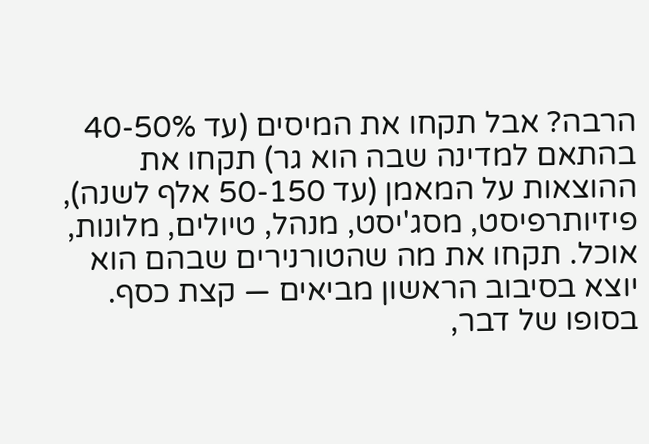הרבה? אבל תקחו את המיסים (עד 40-50% בהתאם למדינה שבה הוא גר) תקחו את ההוצאות על המאמן (עד 50-150 אלף לשנה), פיזיותרפיסט, מסג'יסט, מנהל, טיולים, מלונות, אוכל. תקחו את מה שהטורנירים שבהם הוא יוצא בסיבוב הראשון מביאים — קצת כסף. בסופו של דבר,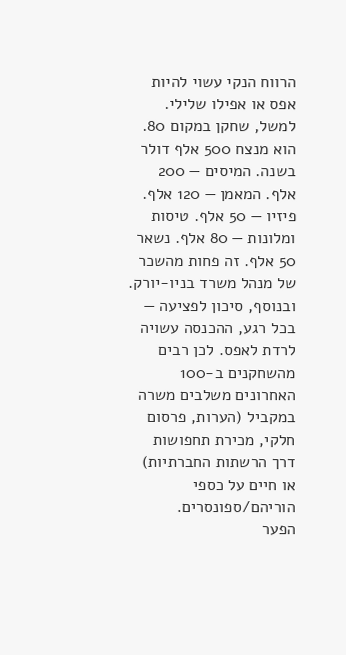הרווח הנקי עשוי להיות אפס או אפילו שלילי.
למשל, שחקן במקום 80. הוא מנצח 500 אלף דולר בשנה. המיסים — 200 אלף. המאמן — 120 אלף. פיזיו — 50 אלף. טיסות ומלונות — 80 אלף. נשאר 50 אלף. זה פחות מהשכר של מנהל משרד בניו-יורק. ובנוסף, סיכון לפציעה — בכל רגע, ההכנסה עשויה לרדת לאפס. לכן רבים מהשחקנים ב-100 האחרונים משלבים משרה במקביל (הערות, פרסום חלקי, מכירת תחפושות דרך הרשתות החברתיות) או חיים על כספי הוריהם/ספונסרים.
הפער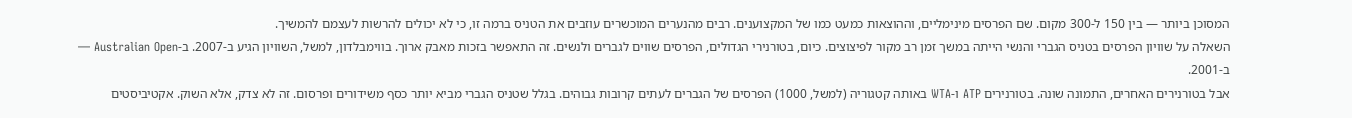המסוכן ביותר — בין 150 ל-300 מקום. שם הפרסים מינימליים, וההוצאות כמעט כמו של המקצוענים. רבים מהנערים המוכשרים עוזבים את הטניס ברמה זו, כי לא יכולים להרשות לעצמם להמשיך.
השאלה על שוויון הפרסים בטניס הגברי והנשי הייתה במשך זמן רב מקור לפיצוצים. כיום, בטורנירי הגדולים, הפרסים שווים לגברים ולנשים. זה התאפשר בזכות מאבק ארוך. בווימבלדון, למשל, השוויון הגיע ב-2007. ב-Australian Open — ב-2001.
אבל בטורנירים האחרים, התמונה שונה. בטורנירים ATP ו-WTA באותה קטגוריה (למשל, 1000) הפרסים של הגברים לעתים קרובות גבוהים. בגלל שטניס הגברי מביא יותר כסף משידורים ופרסום. זה לא צדק, אלא השוק. אקטיביסטים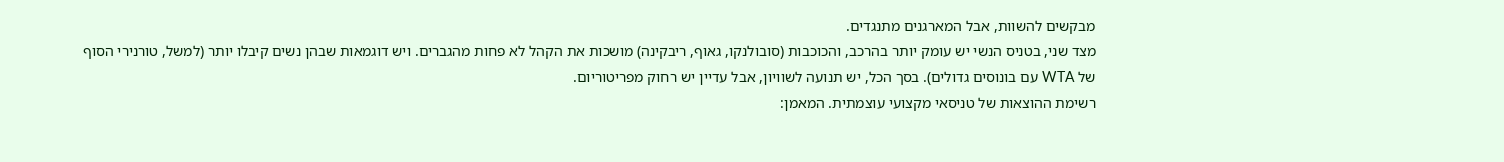מבקשים להשוות, אבל המארגנים מתנגדים.
מצד שני, בטניס הנשי יש עומק יותר בהרכב, והכוכבות (סובולנקו, גאוף, ריבקינה) מושכות את הקהל לא פחות מהגברים. ויש דוגמאות שבהן נשים קיבלו יותר (למשל, טורנירי הסוף של WTA עם בונוסים גדולים). בסך הכל, יש תנועה לשוויון, אבל עדיין יש רחוק מפריטוריום.
רשימת ההוצאות של טניסאי מקצועי עוצמתית. המאמן: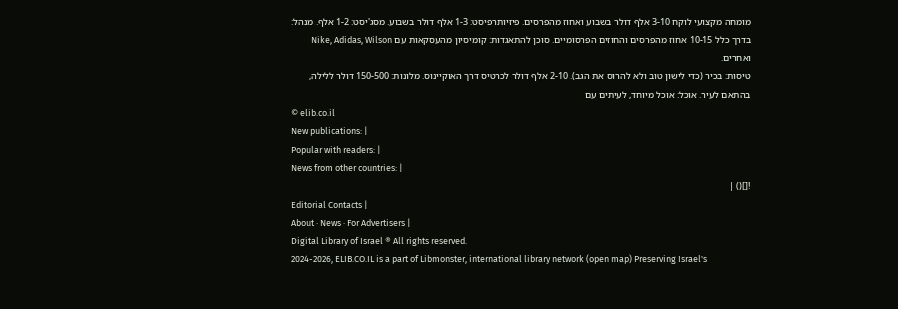מומחה מקצועי לוקח 3-10 אלף דולר בשבוע ואחוז מהפרסים. פיזיותרפיסט: 1-3 אלף דולר בשבוע. מסג'יסט: 1-2 אלף. מנהל: בדרך כלל 10-15 אחוז מהפרסים והחוזים הפרסומיים. סוכן להתאגדות: קומיסיון מהעסקאות עם Nike, Adidas, Wilson ואחרים.
טיסות: בכיר (כדי לישון טוב ולא להרוס את הגב). 2-10 אלף דולר לכרטיס דרך האוקיינוס. מלונות: 150-500 דולר ללילה, בהתאם לעיר. אוכל: אוכל מיוחד, לעיתים עם
© elib.co.il
New publications: |
Popular with readers: |
News from other countries: |
![]() |
Editorial Contacts |
About · News · For Advertisers |
Digital Library of Israel ® All rights reserved.
2024-2026, ELIB.CO.IL is a part of Libmonster, international library network (open map) Preserving Israel's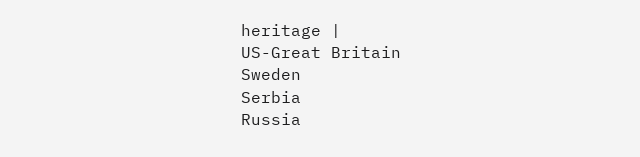heritage |
US-Great Britain
Sweden
Serbia
Russia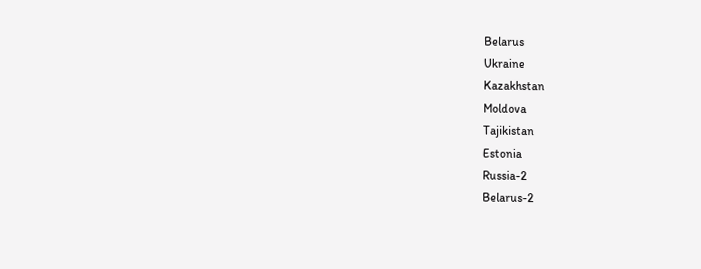Belarus
Ukraine
Kazakhstan
Moldova
Tajikistan
Estonia
Russia-2
Belarus-2